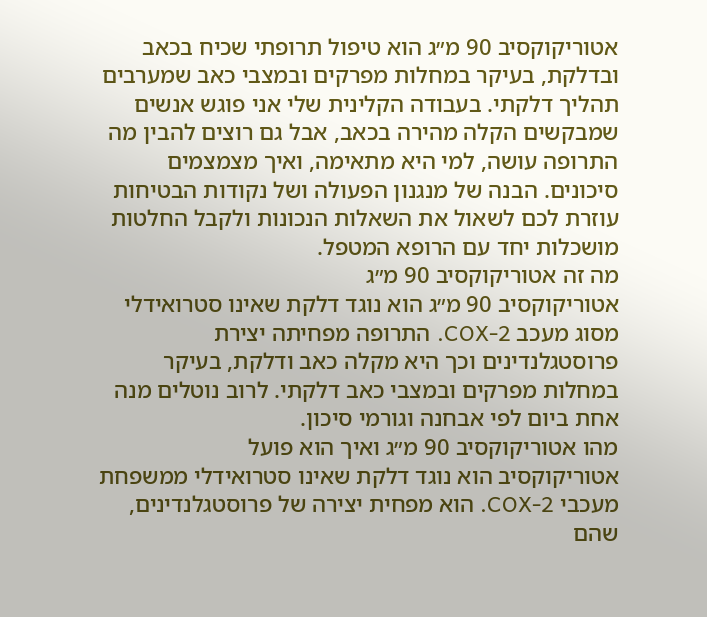אטוריקוקסיב 90 מ״ג הוא טיפול תרופתי שכיח בכאב ובדלקת, בעיקר במחלות מפרקים ובמצבי כאב שמערבים תהליך דלקתי. בעבודה הקלינית שלי אני פוגש אנשים שמבקשים הקלה מהירה בכאב, אבל גם רוצים להבין מה התרופה עושה, למי היא מתאימה, ואיך מצמצמים סיכונים. הבנה של מנגנון הפעולה ושל נקודות הבטיחות עוזרת לכם לשאול את השאלות הנכונות ולקבל החלטות מושכלות יחד עם הרופא המטפל.
מה זה אטוריקוקסיב 90 מ״ג
אטוריקוקסיב 90 מ״ג הוא נוגד דלקת שאינו סטרואידלי מסוג מעכב COX-2. התרופה מפחיתה יצירת פרוסטגלנדינים וכך היא מקלה כאב ודלקת, בעיקר במחלות מפרקים ובמצבי כאב דלקתי. לרוב נוטלים מנה אחת ביום לפי אבחנה וגורמי סיכון.
מהו אטוריקוקסיב 90 מ״ג ואיך הוא פועל
אטוריקוקסיב הוא נוגד דלקת שאינו סטרואידלי ממשפחת מעכבי COX-2. הוא מפחית יצירה של פרוסטגלנדינים, שהם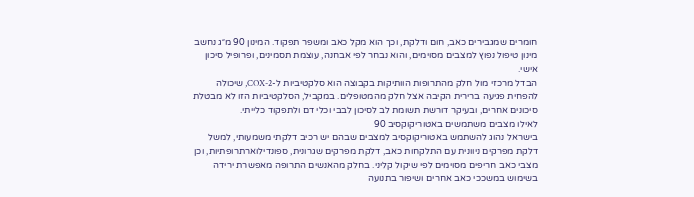חומרים שמגבירים כאב, חום ודלקת, וכך הוא מקל כאב ומשפר תפקוד. המינון 90 מ״ג נחשב מינון טיפול נפוץ למצבים מסוימים, והוא נבחר לפי אבחנה, עוצמת תסמינים, ופרופיל סיכון אישי.
הבדל מרכזי מול חלק מהתרופות הוותיקות בקבוצה הוא סלקטיביות ל-COX-2, שיכולה להפחית פגיעה ברירית הקיבה אצל חלק מהמטופלים. במקביל, הסלקטיביות הזו לא מבטלת סיכונים אחרים, ובעיקר דורשת תשומת לב לסיכון לבבי וכלי דם ולתפקוד כלייתי.
לאילו מצבים משתמשים באטוריקוקסיב 90
בישראל נהוג להשתמש באטוריקוקסיב למצבים שבהם יש רכיב דלקתי משמעותי, למשל דלקת מפרקים ניוונית עם התלקחות כאב, דלקת מפרקים שגרונית, ספונדילוארתרופתיות, וכן מצבי כאב חריפים מסוימים לפי שיקול קליני. בחלק מהאנשים התרופה מאפשרת ירידה בשימוש במשככי כאב אחרים ושיפור בתנועה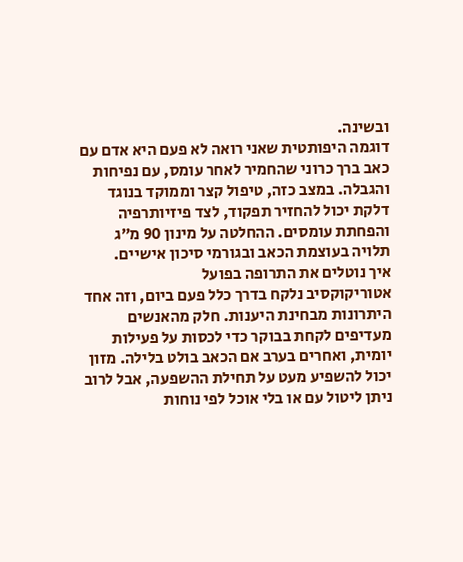ובשינה.
דוגמה היפותטית שאני רואה לא פעם היא אדם עם כאב ברך כרוני שהחמיר לאחר עומס, עם נפיחות והגבלה. במצב כזה, טיפול קצר וממוקד בנוגד דלקת יכול להחזיר תפקוד, לצד פיזיותרפיה והפחתת עומסים. ההחלטה על מינון 90 מ״ג תלויה בעוצמת הכאב ובגורמי סיכון אישיים.
איך נוטלים את התרופה בפועל
אטוריקוקסיב נלקח בדרך כלל פעם ביום, וזה אחד היתרונות מבחינת היענות. חלק מהאנשים מעדיפים לקחת בבוקר כדי לכסות על פעילות יומית, ואחרים בערב אם הכאב בולט בלילה. מזון יכול להשפיע מעט על תחילת ההשפעה, אבל לרוב ניתן ליטול עם או בלי אוכל לפי נוחות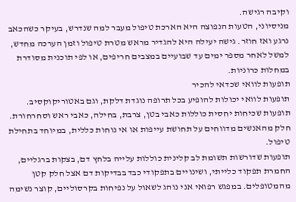וקיבה רגישה.
מניסיוני, הטעות הנפוצה היא הארכת טיפול מעבר למה שנדרש, בעיקר כשהכאב נרגע ואז חוזר. גישה יעילה היא להגדיר מראש מטרת טיפול וזמן הערכה מחדש, למשל לאחר מספר ימים עד שבועיים במצבים חריפים, או לפי תוכנית מסודרת במחלות כרוניות.
תופעות לוואי שכדאי להכיר
תופעות לוואי יכולות להופיע בכל תרופה נוגדת דלקת, וגם באטוריקוקסיב. תופעות שכיחות יחסית כוללות כאבי בטן, צרבת, בחילה, כאבי ראש וסחרחורת. חלק מהאנשים מדווחים על תחושת עייפות או אי נוחות כללית, במיוחד בתחילת טיפול.
תופעות שדורשות תשומת לב קלינית כוללות עלייה בלחץ דם, בצקות ברגליים, החמרת תפקוד כלייתי, ושינויים בתפקודי כבד בבדיקות דם אצל חלק קטן מהמטופלים. במפגש רפואי אני נוהג לשאול על נפיחות בקרסוליים, קוצר נשימה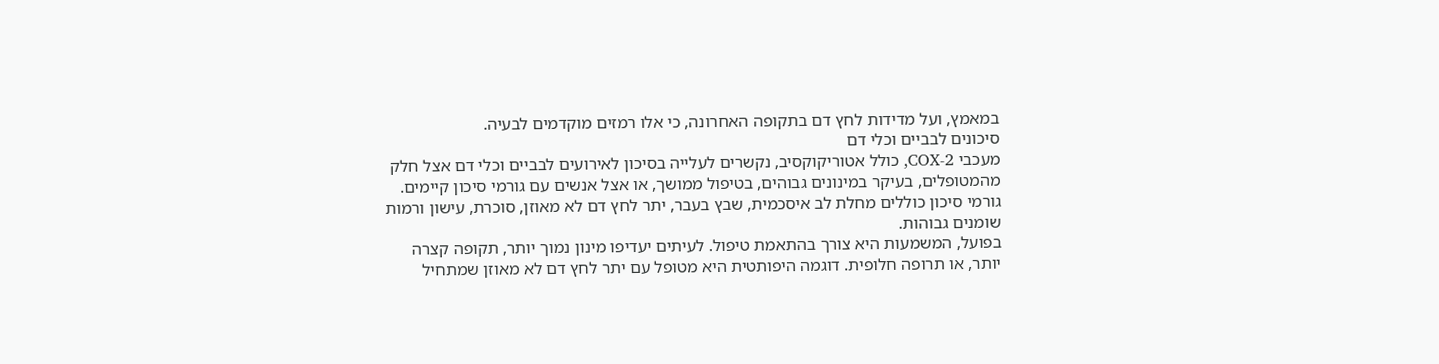במאמץ, ועל מדידות לחץ דם בתקופה האחרונה, כי אלו רמזים מוקדמים לבעיה.
סיכונים לבביים וכלי דם
מעכבי COX-2, כולל אטוריקוקסיב, נקשרים לעלייה בסיכון לאירועים לבביים וכלי דם אצל חלק מהמטופלים, בעיקר במינונים גבוהים, בטיפול ממושך, או אצל אנשים עם גורמי סיכון קיימים. גורמי סיכון כוללים מחלת לב איסכמית, שבץ בעבר, יתר לחץ דם לא מאוזן, סוכרת, עישון ורמות שומנים גבוהות.
בפועל, המשמעות היא צורך בהתאמת טיפול. לעיתים יעדיפו מינון נמוך יותר, תקופה קצרה יותר, או תרופה חלופית. דוגמה היפותטית היא מטופל עם יתר לחץ דם לא מאוזן שמתחיל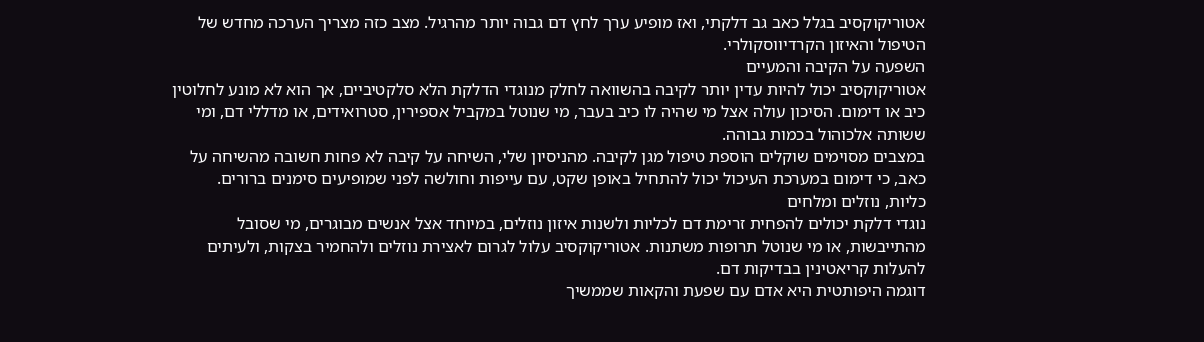אטוריקוקסיב בגלל כאב גב דלקתי, ואז מופיע ערך לחץ דם גבוה יותר מהרגיל. מצב כזה מצריך הערכה מחדש של הטיפול והאיזון הקרדיווסקולרי.
השפעה על הקיבה והמעיים
אטוריקוקסיב יכול להיות עדין יותר לקיבה בהשוואה לחלק מנוגדי הדלקת הלא סלקטיביים, אך הוא לא מונע לחלוטין כיב או דימום. הסיכון עולה אצל מי שהיה לו כיב בעבר, מי שנוטל במקביל אספירין, סטרואידים, או מדללי דם, ומי ששותה אלכוהול בכמות גבוהה.
במצבים מסוימים שוקלים הוספת טיפול מגן לקיבה. מהניסיון שלי, השיחה על קיבה לא פחות חשובה מהשיחה על כאב, כי דימום במערכת העיכול יכול להתחיל באופן שקט, עם עייפות וחולשה לפני שמופיעים סימנים ברורים.
כליות, נוזלים ומלחים
נוגדי דלקת יכולים להפחית זרימת דם לכליות ולשנות איזון נוזלים, במיוחד אצל אנשים מבוגרים, מי שסובל מהתייבשות, או מי שנוטל תרופות משתנות. אטוריקוקסיב עלול לגרום לאצירת נוזלים ולהחמיר בצקות, ולעיתים להעלות קריאטינין בבדיקות דם.
דוגמה היפותטית היא אדם עם שפעת והקאות שממשיך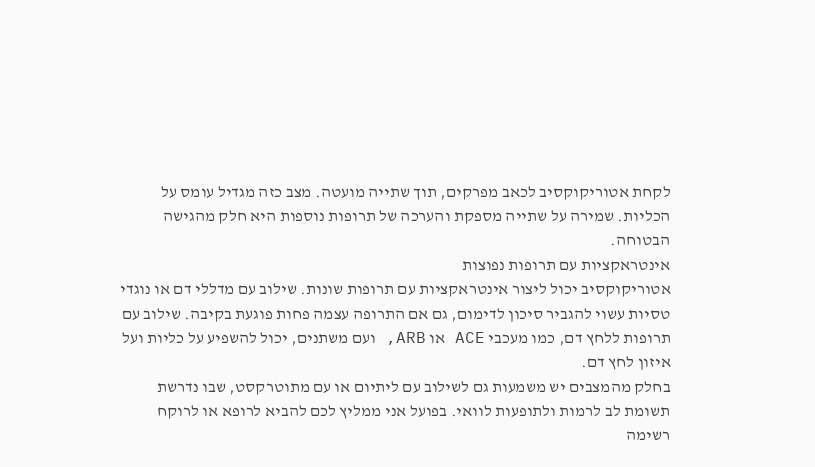לקחת אטוריקוקסיב לכאב מפרקים, תוך שתייה מועטה. מצב כזה מגדיל עומס על הכליות. שמירה על שתייה מספקת והערכה של תרופות נוספות היא חלק מהגישה הבטוחה.
אינטראקציות עם תרופות נפוצות
אטוריקוקסיב יכול ליצור אינטראקציות עם תרופות שונות. שילוב עם מדללי דם או נוגדי טסיות עשוי להגביר סיכון לדימום, גם אם התרופה עצמה פחות פוגעת בקיבה. שילוב עם תרופות ללחץ דם, כמו מעכבי ACE או ARB, ועם משתנים, יכול להשפיע על כליות ועל איזון לחץ דם.
בחלק מהמצבים יש משמעות גם לשילוב עם ליתיום או עם מתוטרקסט, שבו נדרשת תשומת לב לרמות ולתופעות לוואי. בפועל אני ממליץ לכם להביא לרופא או לרוקח רשימה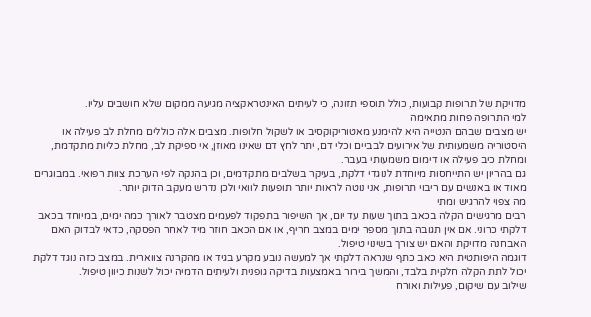מדויקת של תרופות קבועות, כולל תוספי תזונה, כי לעיתים האינטראקציה מגיעה ממקום שלא חושבים עליו.
למי התרופה פחות מתאימה
יש מצבים שבהם הנטייה היא להימנע מאטוריקוקסיב או לשקול חלופות. מצבים אלה כוללים מחלת לב פעילה או היסטוריה משמעותית של אירועים לבביים וכלי דם, יתר לחץ דם שאינו מאוזן, אי ספיקת לב, מחלת כליות מתקדמת, ומחלת כיב פעילה או דימום משמעותי בעבר.
גם בהריון יש התייחסות מיוחדת לנוגדי דלקת, בעיקר בשלבים מתקדמים, וכן בהנקה לפי הערכת צוות רפואי. במבוגרים מאוד או באנשים עם ריבוי תרופות, אני נוטה לראות יותר תופעות לוואי ולכן נדרש מעקב הדוק יותר.
מה צפוי להרגיש ומתי
רבים מרגישים הקלה בכאב בתוך שעות עד יום, אך השיפור בתפקוד לפעמים מצטבר לאורך כמה ימים, במיוחד בכאב דלקתי כרוני. אם אין תגובה בתוך מספר ימים במצב חריף, או אם הכאב חוזר מיד לאחר הפסקה, כדאי לבדוק האם האבחנה מדויקת והאם יש צורך בשינוי טיפול.
דוגמה היפותטית היא כאב כתף שנראה דלקתי אך למעשה נובע מקרע בגיד או מהקרנה צווארית. במצב כזה נוגד דלקת יכול לתת הקלה חלקית בלבד, והמשך בירור באמצעות בדיקה גופנית ולעיתים הדמיה יכול לשנות כיוון טיפול.
שילוב עם שיקום, פעילות ואורח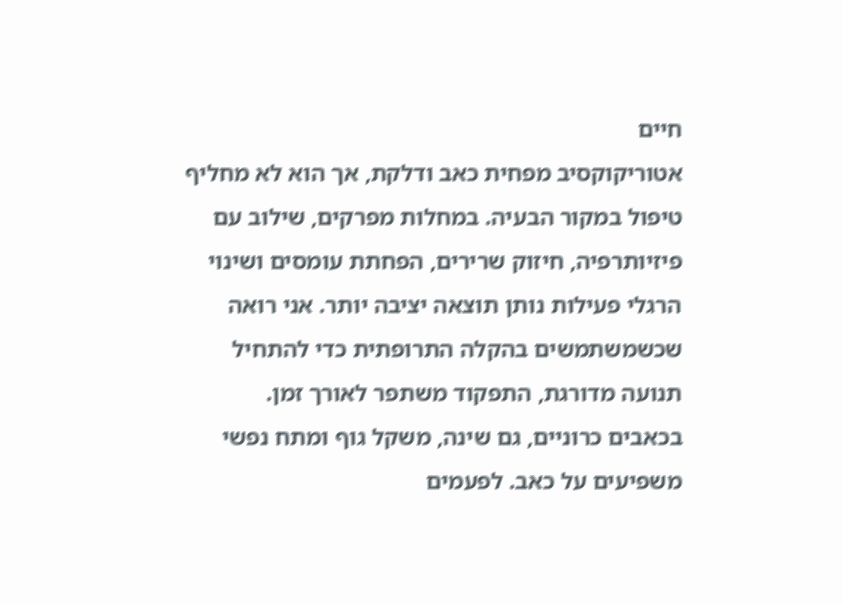חיים
אטוריקוקסיב מפחית כאב ודלקת, אך הוא לא מחליף טיפול במקור הבעיה. במחלות מפרקים, שילוב עם פיזיותרפיה, חיזוק שרירים, הפחתת עומסים ושינוי הרגלי פעילות נותן תוצאה יציבה יותר. אני רואה שכשמשתמשים בהקלה התרופתית כדי להתחיל תנועה מדורגת, התפקוד משתפר לאורך זמן.
בכאבים כרוניים, גם שינה, משקל גוף ומתח נפשי משפיעים על כאב. לפעמים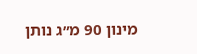מינון 90 מ״ג נותן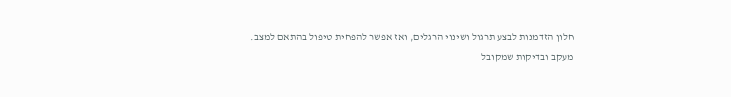חלון הזדמנות לבצע תרגול ושינוי הרגלים, ואז אפשר להפחית טיפול בהתאם למצב.
מעקב ובדיקות שמקובל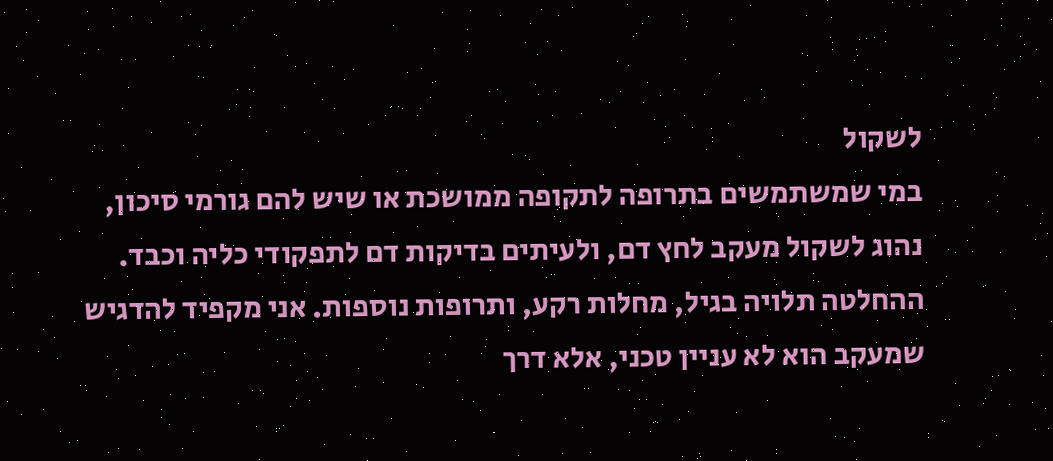לשקול
במי שמשתמשים בתרופה לתקופה ממושכת או שיש להם גורמי סיכון, נהוג לשקול מעקב לחץ דם, ולעיתים בדיקות דם לתפקודי כליה וכבד. ההחלטה תלויה בגיל, מחלות רקע, ותרופות נוספות. אני מקפיד להדגיש שמעקב הוא לא עניין טכני, אלא דרך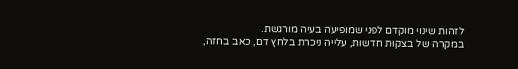לזהות שינוי מוקדם לפני שמופיעה בעיה מורגשת.
במקרה של בצקות חדשות, עלייה ניכרת בלחץ דם, כאב בחזה,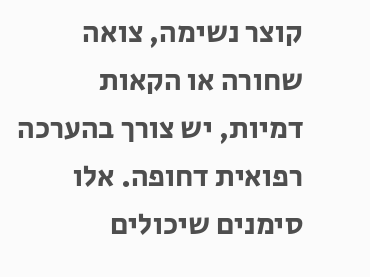קוצר נשימה, צואה שחורה או הקאות דמיות, יש צורך בהערכה רפואית דחופה. אלו סימנים שיכולים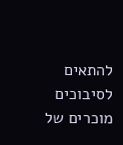להתאים לסיבוכים מוכרים של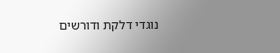נוגדי דלקת ודורשים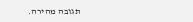תגובה מהירה.